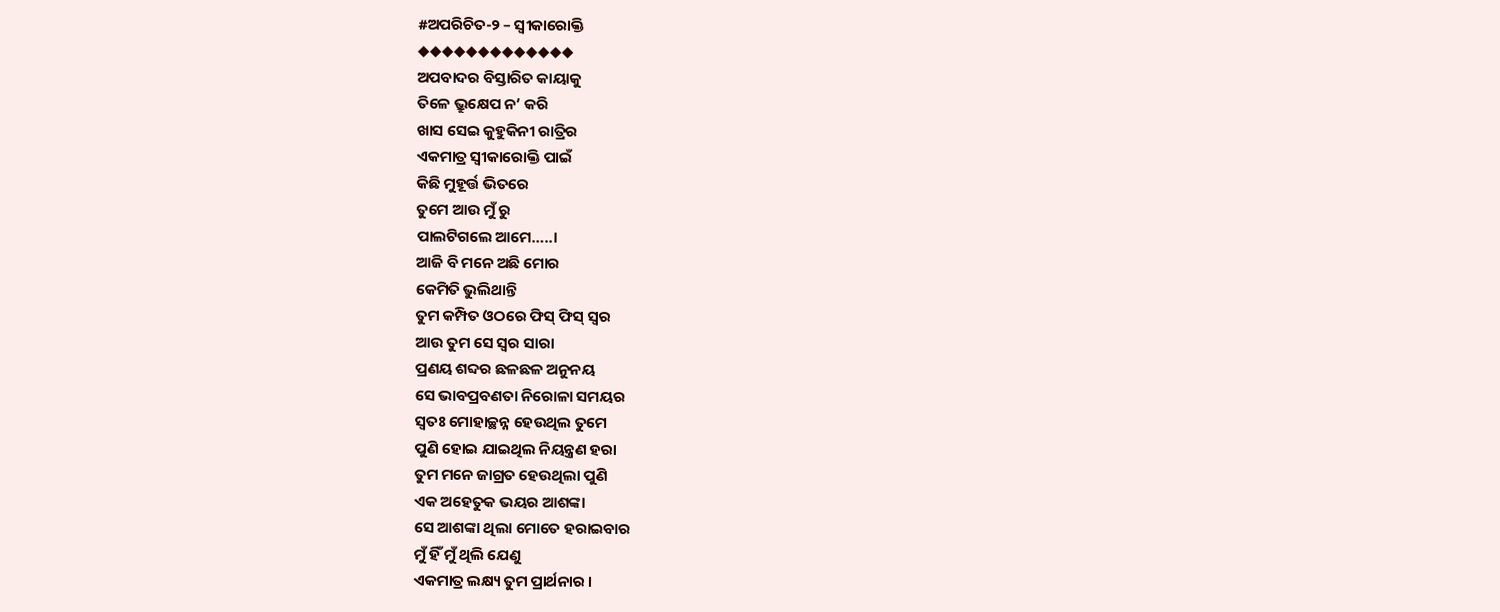#ଅପରିଚିତ-୨ – ସ୍ବୀକାରୋକ୍ତି
◆◆◆◆◆◆◆◆◆◆◆◆◆
ଅପବାଦର ବିସ୍ତାରିତ କାୟାକୁ
ତିଳେ ଭ୍ରୁକ୍ଷେପ ନ’ କରି
ଖାସ ସେଇ କୁହୁକିନୀ ରାତ୍ରିର
ଏକମାତ୍ର ସ୍ବୀକାରୋକ୍ତି ପାଇଁ
କିଛି ମୁହୂର୍ତ୍ତ ଭିତରେ
ତୁମେ ଆଉ ମୁଁ ରୁ
ପାଲଟିଗଲେ ଆମେ…..।
ଆଜି ବି ମନେ ଅଛି ମୋର
କେମିତି ଭୁଲିଥାନ୍ତି
ତୁମ କମ୍ପିତ ଓଠରେ ଫିସ୍ ଫିସ୍ ସ୍ୱର
ଆଉ ତୁମ ସେ ସ୍ୱର ସାରା
ପ୍ରଣୟ ଶବ୍ଦର ଛଳଛଳ ଅନୁନୟ
ସେ ଭାବପ୍ରବଣତା ନିରୋଳା ସମୟର
ସ୍ୱତଃ ମୋହାଚ୍ଛନ୍ନ ହେଉଥିଲ ତୁମେ
ପୁଣି ହୋଇ ଯାଇଥିଲ ନିୟନ୍ତ୍ରଣ ହରା
ତୁମ ମନେ ଜାଗ୍ରତ ହେଉଥିଲା ପୁଣି
ଏକ ଅହେତୁକ ଭୟର ଆଶଙ୍କା
ସେ ଆଶଙ୍କା ଥିଲା ମୋତେ ହରାଇବାର
ମୁଁ ହିଁ ମୁଁ ଥିଲି ଯେଣୁ
ଏକମାତ୍ର ଲକ୍ଷ୍ୟ ତୁମ ପ୍ରାର୍ଥନାର ।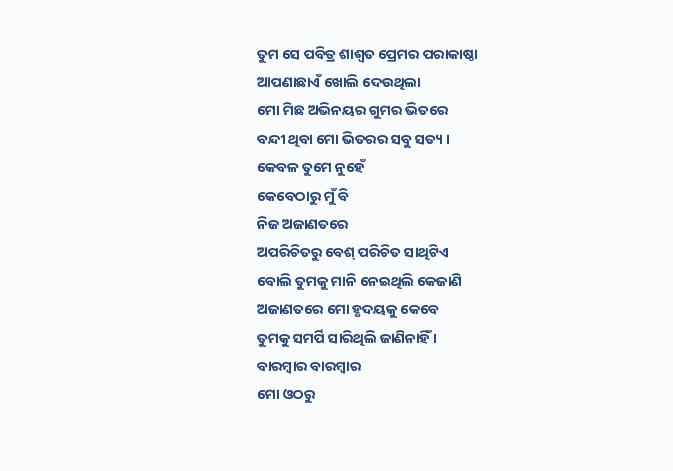ତୁମ ସେ ପବିତ୍ର ଶାଶ୍ୱତ ପ୍ରେମର ପରାକାଷ୍ଠା
ଆପଣାଛାଏଁ ଖୋଲି ଦେଉଥିଲା
ମୋ ମିଛ ଅଭିନୟର ଗୁମର ଭିତରେ
ବନ୍ଦୀ ଥିବା ମୋ ଭିତରର ସବୁ ସତ୍ୟ ।
କେବଳ ତୁମେ ନୁହେଁ
କେବେଠାରୁ ମୁଁ ବି
ନିଜ ଅଜାଣତରେ
ଅପରିଚିତରୁ ବେଶ୍ ପରିଚିତ ସାଥିଟିଏ
ବୋଲି ତୁମକୁ ମାନି ନେଇଥିଲି କେଜାଣି
ଅଜାଣତରେ ମୋ ହୃଦୟକୁ କେବେ
ତୁମକୁ ସମର୍ପି ସାରିଥିଲି ଜାଣିନାହିଁ ।
ବାରମ୍ବାର ବାରମ୍ବାର
ମୋ ଓଠରୁ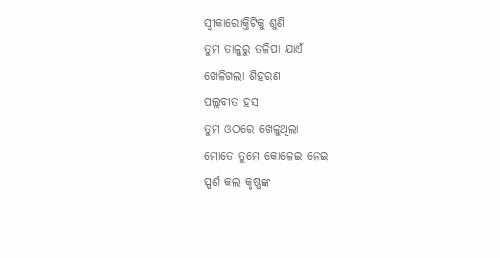ସ୍ବୀକାରୋକ୍ତିଟିକୁ ଶୁଣି
ତୁମ ତାଳୁରୁ ତଳିପା ଯାଏଁ
ଖେଳିଗଲା ଶିହରଣ
ପଲ୍ଲବୀତ ହସ
ତୁମ ଓଠରେ ଖେଳୁଥିଲା
ମୋତେ ତୁମେ କୋଳେଇ ନେଇ
ସ୍ପର୍ଶ କଲ କୃଷ୍ଣଙ୍କ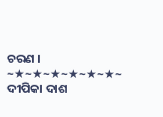ଚରଣ ।
~★~★~★~★~★~★~
ଦୀପିକା ଦାଶ